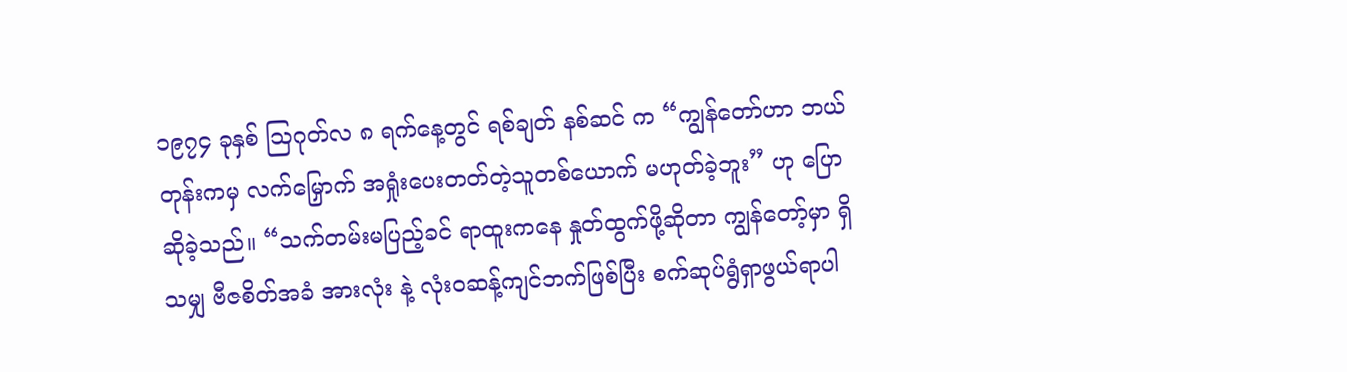၁၉၇၄ ခုနှစ် ဩဂုတ်လ ၈ ရက်နေ့တွင် ရစ်ချတ် နစ်ဆင် က “ကျွန်တော်ဟာ ဘယ်တုန်းကမှ လက်မြှောက် အရှုံးပေးတတ်တဲ့သူတစ်ယောက် မဟုတ်ခဲ့ဘူး” ဟု ပြောဆိုခဲ့သည်။ “သက်တမ်းမပြည့်ခင် ရာထူးကနေ နှုတ်ထွက်ဖို့ဆိုတာ ကျွန်တော့်မှာ ရှိသမျှ ဗီဇစိတ်အခံ အားလုံး နဲ့ လုံးဝဆန့်ကျင်ဘက်ဖြစ်ပြီး စက်ဆုပ်ရွံရှာဖွယ်ရာပါ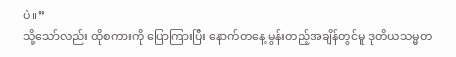ပဲ။”
သို့သော်လည်း ထိုစကားကို ပြောကြားပြီး နောက်တနေ့ မွန်းတည့်အချိန်တွင်မူ ဒုတိယသမ္မတ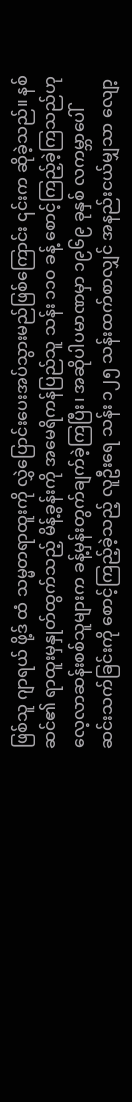ဖြစ်သူ ဂျာရယ် ဖို့ဒ် ထံ သမ္မတရာထူးကို လွှဲပြောင်းပေးအပ်သွားမည်ဖြစ်ကြောင်း ၎င်းက ဆိုခဲ့သည်။ နစ်ဆင်၏ ရာထူးမှနှုတ်ထွက်သည့် မိန့်ခွန်းကို အမေရိကန်ပြည်သူ သန်း ၁၁၀ ခန့် စောင့်ကြည့်ခဲ့ကြသည်ဟု လေ့လာဆန်းစစ်သူများက ခန့်မှန်းတွက်ချက်ခဲ့ကြပြီး၊ အဆိုပါပမာဏမှာ ၁၉၆၉ ခုနှစ် လကမ္ဘာပေါ် ဆင်းသက်ခြင်းကို စောင့်ကြည့်ခဲ့သည့် လူဦးရေ သန်း ၁၂၅ သန်းထက်စာလျှင် အနည်းငယ်မျှသာ လျော့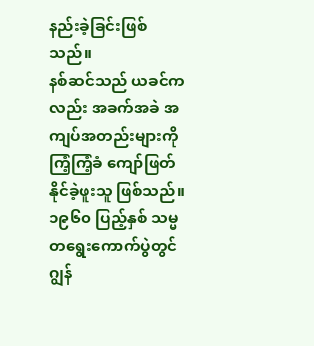နည်းခဲ့ခြင်းဖြစ်သည်။
နစ်ဆင်သည် ယခင်ကလည်း အခက်အခဲ အကျပ်အတည်းများကို ကြံ့ကြံ့ခံ ကျော်ဖြတ်နိုင်ခဲ့ဖူးသူ ဖြစ်သည်။ ၁၉၆၀ ပြည့်နှစ် သမ္မတရွေးကောက်ပွဲတွင် ဂျွန်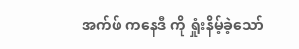အက်ဖ် ကနေဒီ ကို ရှုံးနိမ့်ခဲ့သော်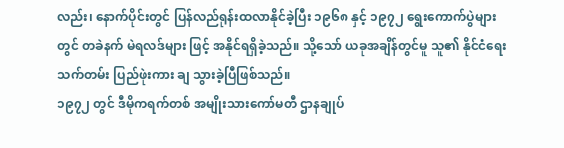လည်း၊ နောက်ပိုင်းတွင် ပြန်လည်ရုန်းထလာနိုင်ခဲ့ပြီး ၁၉၆၈ နှင့် ၁၉၇၂ ရွေးကောက်ပွဲများတွင် တခဲနက် မဲရလဒ်များ ဖြင့် အနိုင်ရရှိခဲ့သည်။ သို့သော် ယခုအချိန်တွင်မူ သူ၏ နိုင်ငံရေးသက်တမ်း ပြည်ဖုဲးကား ချ သွားခဲ့ပြီဖြစ်သည်။
၁၉၇၂ တွင် ဒီမိုကရက်တစ် အမျိုးသားကော်မတီ ဌာနချုပ်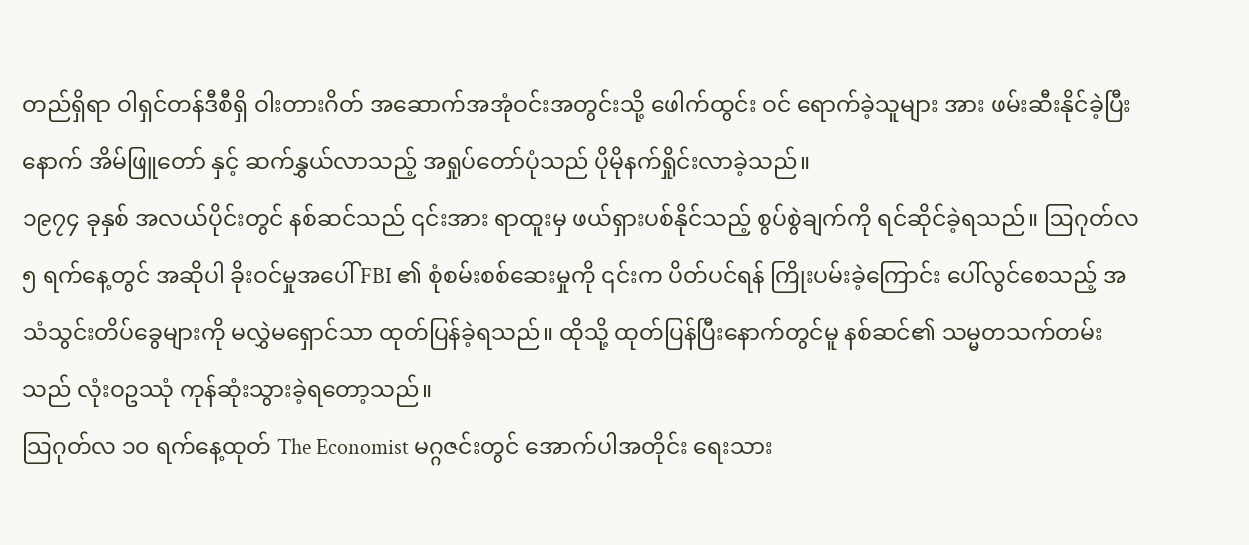တည်ရှိရာ ဝါရှင်တန်ဒီစီရှိ ဝါးတားဂိတ် အဆောက်အအုံဝင်းအတွင်းသို့ ဖေါက်ထွင်း ဝင် ရောက်ခဲ့သူများ အား ဖမ်းဆီးနိုင်ခဲ့ပြီး နောက် အိမ်ဖြူတော် နှင့် ဆက်နွှယ်လာသည့် အရှုပ်တော်ပုံသည် ပိုမိုနက်ရှိုင်းလာခဲ့သည်။
၁၉၇၄ ခုနှစ် အလယ်ပိုင်းတွင် နစ်ဆင်သည် ၎င်းအား ရာထူးမှ ဖယ်ရှားပစ်နိုင်သည့် စွပ်စွဲချက်ကို ရင်ဆိုင်ခဲ့ရသည်။ ဩဂုတ်လ ၅ ရက်နေ့တွင် အဆိုပါ ခိုးဝင်မှုအပေါ် FBI ၏ စုံစမ်းစစ်ဆေးမှုကို ၎င်းက ပိတ်ပင်ရန် ကြိုးပမ်းခဲ့ကြောင်း ပေါ်လွင်စေသည့် အသံသွင်းတိပ်ခွေများကို မလွှဲမရှောင်သာ ထုတ်ပြန်ခဲ့ရသည်။ ထိုသို့ ထုတ်ပြန်ပြီးနောက်တွင်မူ နစ်ဆင်၏ သမ္မတသက်တမ်းသည် လုံးဝဥဿုံ ကုန်ဆုံးသွားခဲ့ရတော့သည်။
သြဂုတ်လ ၁၀ ရက်နေ့ထုတ် The Economist မဂ္ဂဇင်းတွင် အောက်ပါအတိုင်း ရေးသား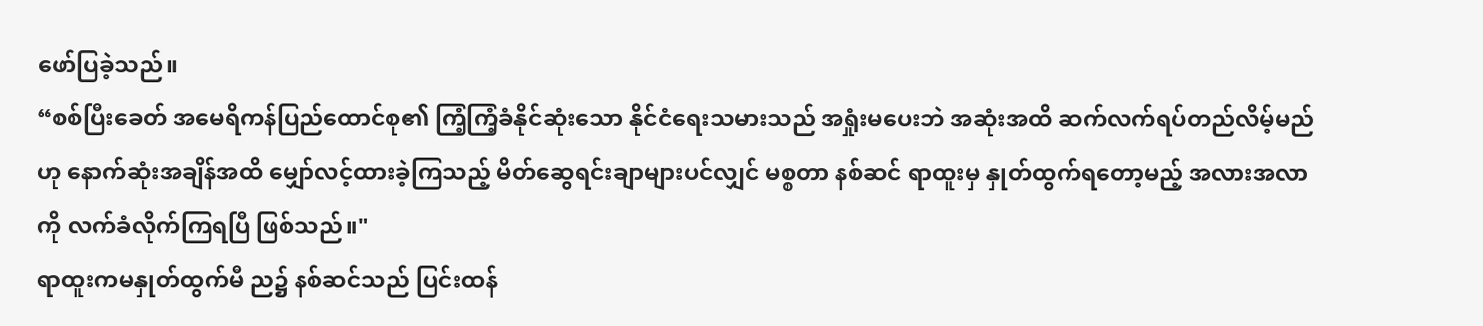ဖော်ပြခဲ့သည်။
“စစ်ပြီးခေတ် အမေရိကန်ပြည်ထောင်စု၏ ကြံ့ကြံ့ခံနိုင်ဆုံးသော နိုင်ငံရေးသမားသည် အရှုံးမပေးဘဲ အဆုံးအထိ ဆက်လက်ရပ်တည်လိမ့်မည်ဟု နောက်ဆုံးအချိန်အထိ မျှော်လင့်ထားခဲ့ကြသည့် မိတ်ဆွေရင်းချာများပင်လျှင် မစ္စတာ နစ်ဆင် ရာထူးမှ နှုတ်ထွက်ရတော့မည့် အလားအလာကို လက်ခံလိုက်ကြရပြီ ဖြစ်သည်။"
ရာထူးကမနှုတ်ထွက်မီ ည၌ နစ်ဆင်သည် ပြင်းထန်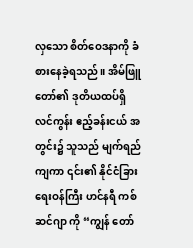လှသော စိတ်ဝေဒနာကို ခံစားနေခဲ့ရသည်။ အိမ်ဖြူတော်၏ ဒုတိယထပ်ရှိ လင်ကွန်း ဧည့်ခန်းငယ် အတွင်း၌ သူသည် မျက်ရည်ကျကာ ၎င်း၏ နိုင်ငံခြားရေးဝန်ကြီး ဟင်နရီ ကစ်ဆင်ဂျာ ကို “ကျွန် တော်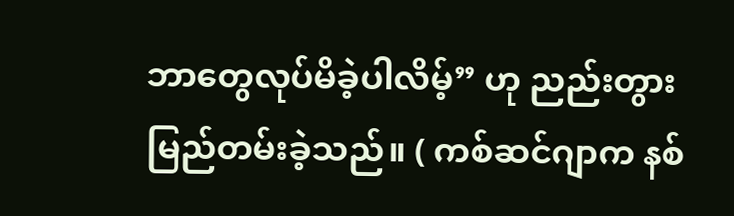ဘာတွေလုပ်မိခဲ့ပါလိမ့်” ဟု ညည်းတွားမြည်တမ်းခဲ့သည်။ ( ကစ်ဆင်ဂျာက နစ်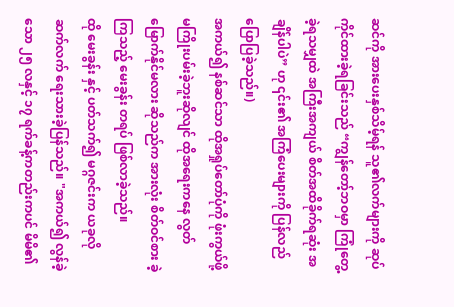ဆင်ကို အားပေးနှစ်သိမ့်ရန် သူ၏လက်များကို ဆုပ်ကိုင်ထားခဲ့ရခြင်းသည် “ကျွန်တော့်ဘဝမှာ ကြုံတွေ့ခဲ့ရသမျှထဲ အကြီးအကျယ် စိတ်အထိခိုက်ရဆုံး အချိန်ပါပဲ” ဟု ၎င်း၏ အကြံပေးများကို ပြန်လည်ပြောပြခဲ့သည်။)
အကယ်၍ နစ်ဆင်သာ ထိုအရှုပ်တော်ပုံကို ဖုံးကွယ်ဖို့ မကြိုးပမ်းခဲ့ဘူးဆိုလျင် ထိုအရေးကနေ လွတ်မြောက်နိုင်မလား ဆိုသည်က အားလုံး စိတ်ဝင်စား ခဲ့ကြသည့် မေးခွန်း တရပ် ဖြစ်လာခဲ့သည်။
ထို မေးခွန်း နှင့် ပတ်သက်၍ မဂ္ဂဇင်းက ယခုလို ဆက်လက် ရေးသားခဲ့ပြန်သည်။ "အကယ်၍ လွန်ခဲ့သော ၂၅ လနှင့် ၁၇ ရက်ခန့်ကတည်းကပင် မိမိ၏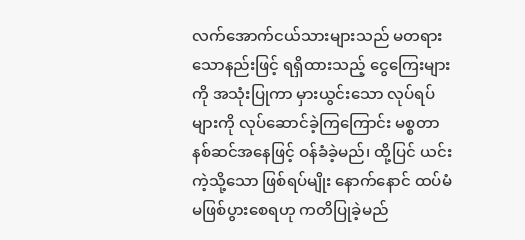လက်အောက်ငယ်သားများသည် မတရားသောနည်းဖြင့် ရရှိထားသည့် ငွေကြေးများကို အသုံးပြုကာ မှားယွင်းသော လုပ်ရပ်များကို လုပ်ဆောင်ခဲ့ကြကြောင်း မစ္စတာ နစ်ဆင်အနေဖြင့် ဝန်ခံခဲ့မည်၊ ထို့ပြင် ယင်းကဲ့သို့သော ဖြစ်ရပ်မျိုး နောက်နောင် ထပ်မံမဖြစ်ပွားစေရဟု ကတိပြုခဲ့မည်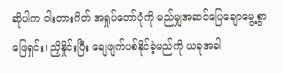ဆိုပါက ဝါးတားဂိတ် အရှုပ်တော်ပုံကို မည်မျှအဆင်ပြေချောမွေ့စွာ ဖြေရှင်း၊ ညှိနှိုင်းပြီး ချေဖျက်ပစ်နိုင်ခဲ့မည်ကို ယခုအခါ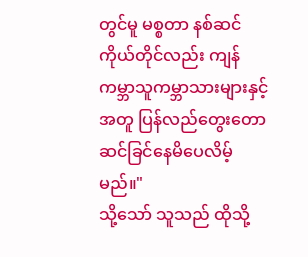တွင်မူ မစ္စတာ နစ်ဆင်ကိုယ်တိုင်လည်း ကျန်ကမ္ဘာသူကမ္ဘာသားများနှင့်အတူ ပြန်လည်တွေးတော ဆင်ခြင်နေမိပေလိမ့်မည်။"
သို့သော် သူသည် ထိုသို့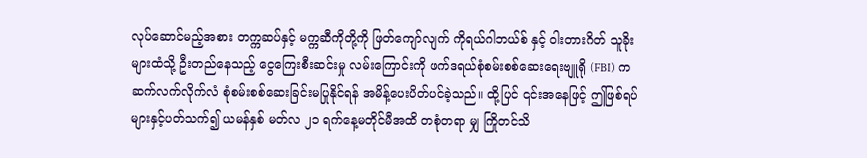လုပ်ဆောင်မည့်အစား တက္ကဆပ်နှင့် မက္ကဆီကိုတို့ကို ဖြတ်ကျော်လျက် ကိုရယ်ဂါဘယ်စ် နှင့် ဝါးတားဂိတ် သူခိုးများထံသို့ ဦးတည်နေသည့် ငွေကြေးစီးဆင်းမှု လမ်းကြောင်းကို ဖက်ဒရယ်စုံစမ်းစစ်ဆေးရေးဗျူရို (FBI) က ဆက်လက်လိုက်လံ စုံစမ်းစစ်ဆေးခြင်းမပြုနိုင်ရန် အမိန့်ပေးပိတ်ပင်ခဲ့သည်။ ထို့ပြင် ၎င်းအနေဖြင့် ဤဖြစ်ရပ်များနှင့်ပတ်သက်၍ ယမန်နှစ် မတ်လ ၂၁ ရက်နေ့မတိုင်မီအထိ တစုံတရာ မျှ ကြိုတင်သိ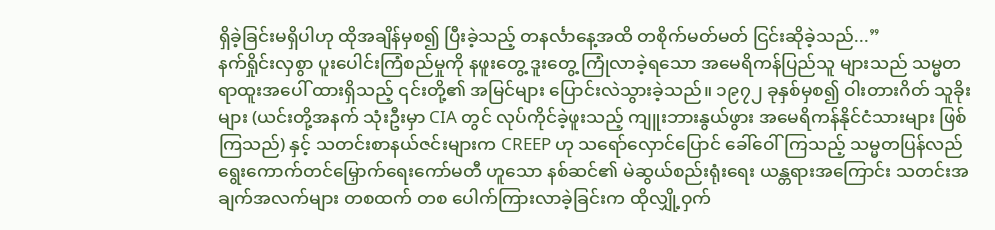ရှိခဲ့ခြင်းမရှိပါဟု ထိုအချိန်မှစ၍ ပြီးခဲ့သည့် တနင်္လာနေ့အထိ တစိုက်မတ်မတ် ငြင်းဆိုခဲ့သည်...”
နက်ရှိုင်းလှစွာ ပူးပေါင်းကြံစည်မှုကို နဖူးတွေ့ ဒူးတွေ့ ကြုံလာခဲ့ရသော အမေရိကန်ပြည်သူ များသည် သမ္မတရာထူးအပေါ် ထားရှိသည့် ၎င်းတို့၏ အမြင်များ ပြောင်းလဲသွားခဲ့သည်။ ၁၉၇၂ ခုနှစ်မှစ၍ ဝါးတားဂိတ် သူခိုးများ (ယင်းတို့အနက် သုံးဦးမှာ CIA တွင် လုပ်ကိုင်ခဲ့ဖူးသည့် ကျူးဘားနွယ်ဖွား အမေရိကန်နိုင်ငံသားများ ဖြစ်ကြသည်) နှင့် သတင်းစာနယ်ဇင်းများက CREEP ဟု သရော်လှောင်ပြောင် ခေါ်ဝေါ်ကြသည့် သမ္မတပြန်လည်ရွေးကောက်တင်မြှောက်ရေးကော်မတီ ဟူသော နစ်ဆင်၏ မဲဆွယ်စည်းရုံးရေး ယန္တရားအကြောင်း သတင်းအချက်အလက်များ တစထက် တစ ပေါက်ကြားလာခဲ့ခြင်းက ထိုလျှို့ဝှက်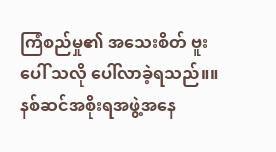ကြံစည်မှု၏ အသေးစိတ် ဗူး ပေါ် သလို ပေါ်လာခဲ့ရသည်။။ နစ်ဆင်အစိုးရအဖွဲ့အနေ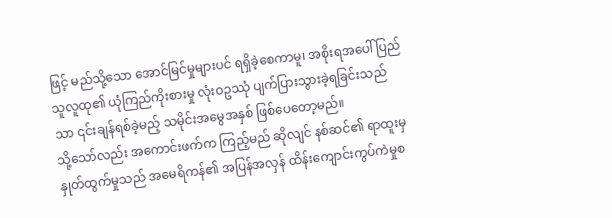ဖြင့် မည်သို့သော အောင်မြင်မှုများပင် ရရှိခဲ့စေကာမူ၊ အစိုးရအပေါ် ပြည်သူလူထု၏ ယုံကြည်ကိုးစားမှု လုံးဝဥဿုံ ပျက်ပြားသွားခဲ့ရခြင်းသည်သာ ၎င်းချန်ရစ်ခဲ့မည့် သမိုင်းအမွေအနှစ် ဖြစ်ပေတော့မည်။
သို့သော်လည်း အကောင်းဖက်က ကြည့်မည် ဆိုလျင် နစ်ဆင်၏ ရာထူးမှ နှုတ်ထွက်မှုသည် အမေရိကန်၏ အပြန်အလှန် ထိန်းကျောင်းကွပ်ကဲမှုစ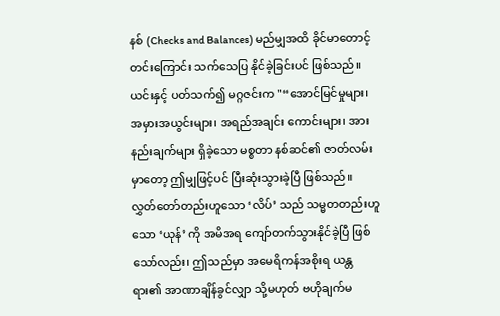နစ် (Checks and Balances) မည်မျှအထိ ခိုင်မာတောင့်တင်းကြောင်း သက်သေပြ နိုင်ခဲ့ခြင်းပင် ဖြစ်သည်။
ယင်းနှင့် ပတ်သက်၍ မဂ္ဂဇင်းက "“အောင်မြင်မှုများ၊အမှားအယွင်းများ၊ အရည်အချင်း ကောင်းများ၊ အားနည်းချက်များ ရှိခဲ့သော မစ္စတာ နစ်ဆင်၏ ဇာတ်လမ်းမှာတော့ ဤမျှဖြင့်ပင် ပြီးဆုံးသွားခဲ့ပြီ ဖြစ်သည်။ လွှတ်တော်တည်းဟူသော ‘လိပ်’ သည် သမ္မတတည်းဟူသော ‘ယုန်’ ကို အမိအရ ကျော်တက်သွားနိုင်ခဲ့ပြီ ဖြစ်သော်လည်း၊ ဤသည်မှာ အမေရိကန်အစိုးရ ယန္တရား၏ အာဏာချိန်ခွင်လျှာ သို့မဟုတ် ဗဟိုချက်မ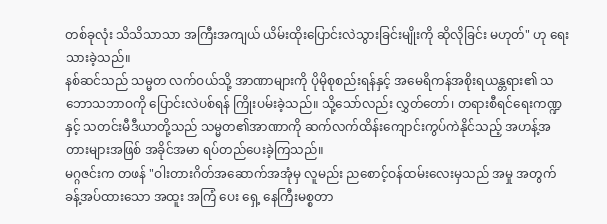တစ်ခုလုံး သိသိသာသာ အကြီးအကျယ် ယိမ်းထိုးပြောင်းလဲသွားခြင်းမျိုးကို ဆိုလိုခြင်း မဟုတ်" ဟု ရေးသားခဲ့သည်။
နစ်ဆင်သည် သမ္မတ လက်ဝယ်သို့ အာဏာများကို ပိုမိုစုစည်းရန်နှင့် အမေရိကန်အစိုးရယန္တရား၏ သဘောသဘာဝကို ပြောင်းလဲပစ်ရန် ကြိုးပမ်းခဲ့သည်။ သို့သော်လည်း လွှတ်တော်၊ တရားစီရင်ရေးကဏ္ဍနှင့် သတင်းမီဒီယာတို့သည် သမ္မတ၏အာဏာကို ဆက်လက်ထိန်းကျောင်းကွပ်ကဲနိုင်သည့် အဟန့်အတားများအဖြစ် အခိုင်အမာ ရပ်တည်ပေးခဲ့ကြသည်။
မဂ္ဂဇင်းက တဖန် "ဝါးတားဂိတ်အဆောက်အအုံမှ လူမည်း ညစောင့်ဝန်ထမ်းလေးမှသည် အမှု အတွက် ခန့်အပ်ထားသော အထူး အကြံ ပေး ရှေ့ နေကြီးမစ္စတာ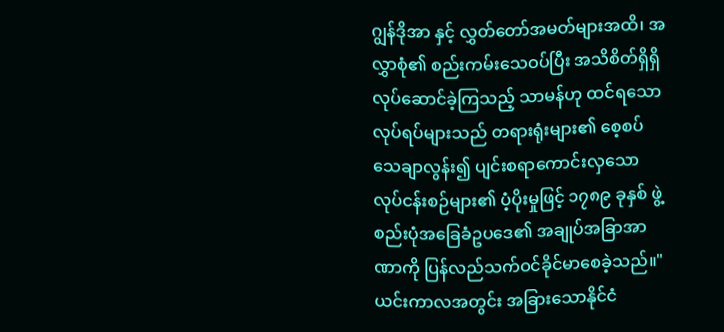ဂျွန်ဒိုအာ နှင့် လွှတ်တော်အမတ်များအထိ၊ အလွှာစုံ၏ စည်းကမ်းသေဝပ်ပြီး အသိစိတ်ရှိရှိ လုပ်ဆောင်ခဲ့ကြသည့် သာမန်ဟု ထင်ရသော လုပ်ရပ်များသည် တရားရုံးများ၏ စေ့စပ်သေချာလွန်း၍ ပျင်းစရာကောင်းလှသော လုပ်ငန်းစဉ်များ၏ ပံ့ပိုးမှုဖြင့် ၁၇၈၉ ခုနှစ် ဖွဲ့စည်းပုံအခြေခံဥပဒေ၏ အချုပ်အခြာအာဏာကို ပြန်လည်သက်ဝင်ခိုင်မာစေခဲ့သည်။"
ယင်းကာလအတွင်း အခြားသောနိုင်ငံ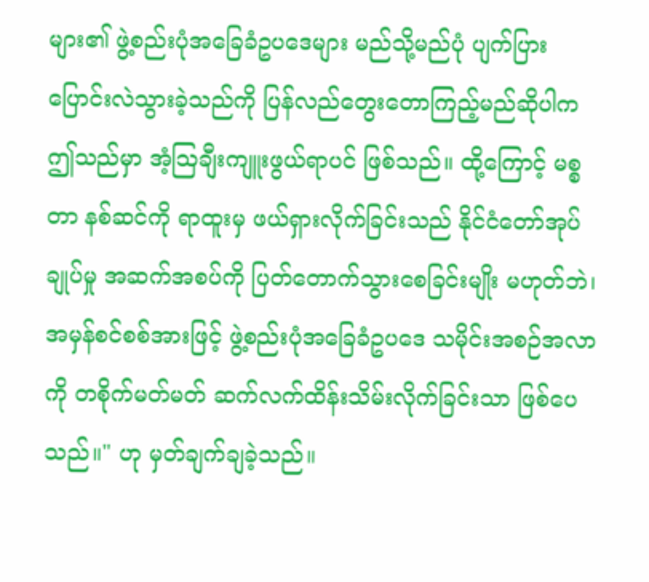များ၏ ဖွဲ့စည်းပုံအခြေခံဥပဒေများ မည်သို့မည်ပုံ ပျက်ပြားပြောင်းလဲသွားခဲ့သည်ကို ပြန်လည်တွေးတောကြည့်မည်ဆိုပါက ဤသည်မှာ အံ့ဩချီးကျူးဖွယ်ရာပင် ဖြစ်သည်။ ထို့ကြောင့် မစ္စတာ နစ်ဆင်ကို ရာထူးမှ ဖယ်ရှားလိုက်ခြင်းသည် နိုင်ငံတော်အုပ်ချုပ်မှု အဆက်အစပ်ကို ပြတ်တောက်သွားစေခြင်းမျိုး မဟုတ်ဘဲ၊ အမှန်စင်စစ်အားဖြင့် ဖွဲ့စည်းပုံအခြေခံဥပဒေ သမိုင်းအစဉ်အလာကို တစိုက်မတ်မတ် ဆက်လက်ထိန်းသိမ်းလိုက်ခြင်းသာ ဖြစ်ပေသည်။" ဟု မှတ်ချက်ချခဲ့သည်။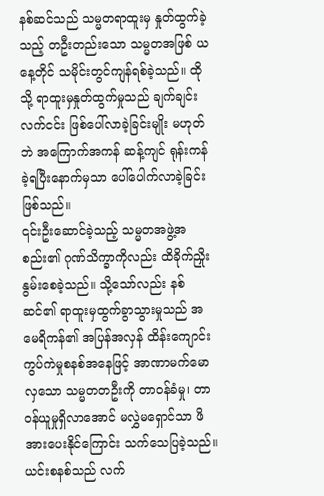နစ်ဆင်သည် သမ္မတရာထူးမှ နှုတ်ထွက်ခဲ့သည့် တဦးတည်းသော သမ္မတအဖြစ် ယနေ့တိုင် သမိုင်းတွင်ကျန်ရစ်ခဲ့သည်။ ထိုသို့ ရာထူးမှနှုတ်ထွက်မှုသည် ချက်ချင်းလက်ငင်း ဖြစ်ပေါ်လာခဲ့ခြင်းမျိုး မဟုတ်ဘဲ အကြောက်အကန် ဆန့်ကျင် ရုန်းကန်ခဲ့ရပြီးနောက်မှသာ ပေါ်ပေါက်လာခဲ့ခြင်းဖြစ်သည်။
၎င်းဦးဆောင်ခဲ့သည့် သမ္မတအဖွဲ့အစည်း၏ ဂုဏ်သိက္ခာကိုလည်း ထိခိုက်ညှိုးနွမ်းစေခဲ့သည်။ သို့သော်လည်း နစ်ဆင်၏ ရာထူးမှထွက်ခွာသွားမှုသည် အမေရိကန်၏ အပြန်အလှန် ထိန်းကျောင်းကွပ်ကဲမှုစနစ်အနေဖြင့် အာဏာမက်မောလှသော သမ္မတတဦးကို တာဝန်ခံမှု၊ တာဝန်ယူမှုရှိလာအောင် မလွှဲမရှောင်သာ ဖိအားပေးနိုင်ကြောင်း သက်သေပြခဲ့သည်။
ယင်းစနစ်သည် လက်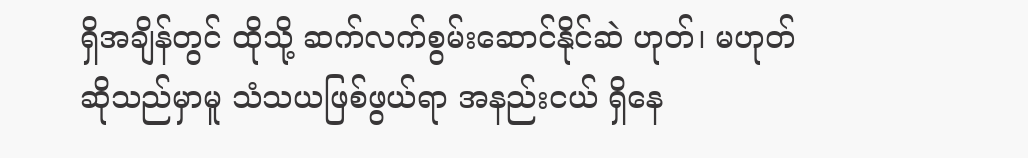ရှိအချိန်တွင် ထိုသို့ ဆက်လက်စွမ်းဆောင်နိုင်ဆဲ ဟုတ်၊ မဟုတ် ဆိုသည်မှာမူ သံသယဖြစ်ဖွယ်ရာ အနည်းငယ် ရှိနေ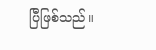ပြီဖြစ်သည်။